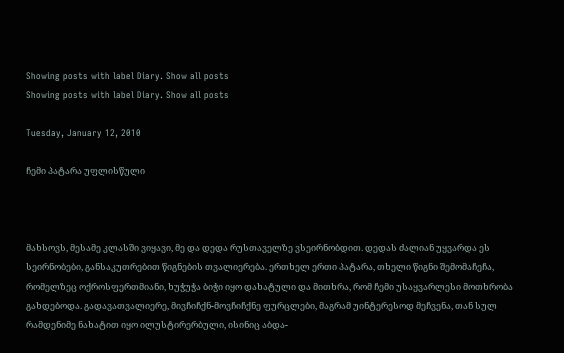Showing posts with label Diary. Show all posts
Showing posts with label Diary. Show all posts

Tuesday, January 12, 2010

ჩემი პატარა უფლისწული



მახსოვს, მესამე კლასში ვიყავი, მე და დედა რუსთაველზე ვსეირნობდით. დედას ძალიან უყვარდა ეს სეირნობები, განსაკუთრებით წიგნების თვალიერება. ერთხელ ერთი პატარა, თხელი წიგნი შემომაჩეჩა, რომელზეც ოქროსფერთმიანი, ხუჭუჭა ბიჭი იყო დახატული და მითხრა, რომ ჩემი უსაყვარლესი მოთხრობა გახდებოდა. გადავათვალიერე, მივჩიჩქნ-მოვჩიჩქნე ფურცლები, მაგრამ უინტერესოდ მეჩვენა, თან სულ რამდენიმე ნახატით იყო ილუსტირერბული, ისინიც აბდა-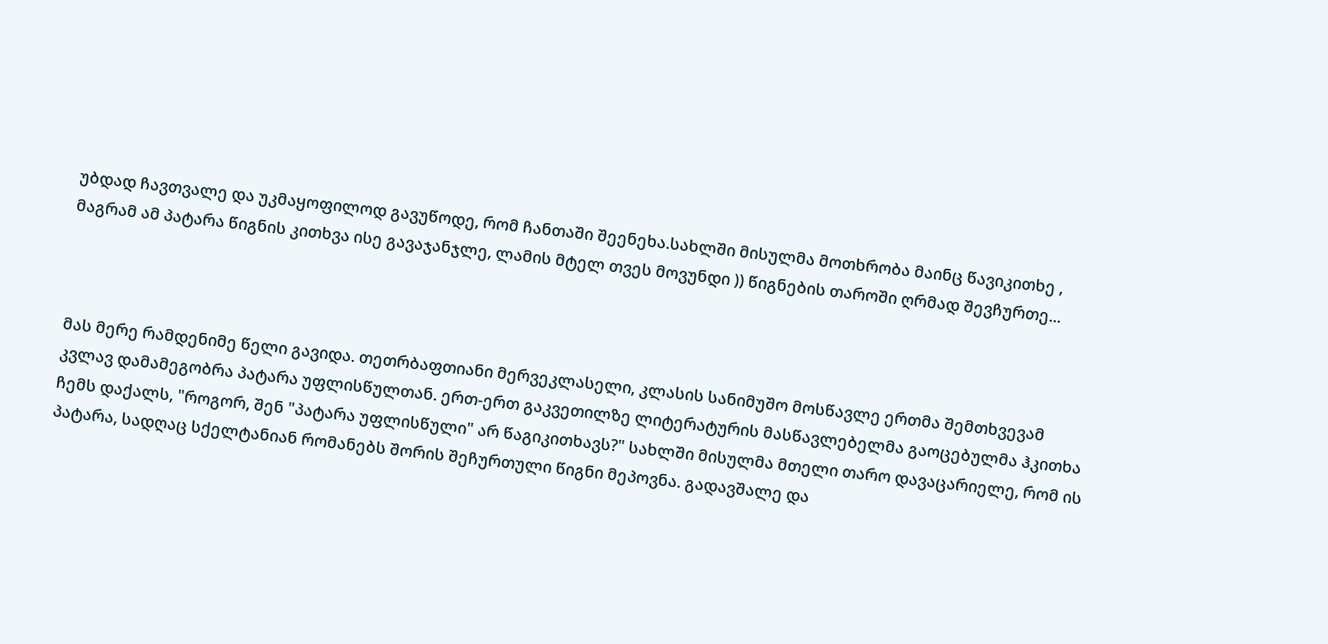უბდად ჩავთვალე და უკმაყოფილოდ გავუწოდე, რომ ჩანთაში შეენეხა.სახლში მისულმა მოთხრობა მაინც წავიკითხე , მაგრამ ამ პატარა წიგნის კითხვა ისე გავაჯანჯლე, ლამის მტელ თვეს მოვუნდი )) წიგნების თაროში ღრმად შევჩურთე...



მას მერე რამდენიმე წელი გავიდა. თეთრბაფთიანი მერვეკლასელი, კლასის სანიმუშო მოსწავლე ერთმა შემთხვევამ კვლავ დამამეგობრა პატარა უფლისწულთან. ერთ-ერთ გაკვეთილზე ლიტერატურის მასწავლებელმა გაოცებულმა ჰკითხა ჩემს დაქალს, "როგორ, შენ "პატარა უფლისწული" არ წაგიკითხავს?" სახლში მისულმა მთელი თარო დავაცარიელე, რომ ის პატარა, სადღაც სქელტანიან რომანებს შორის შეჩურთული წიგნი მეპოვნა. გადავშალე და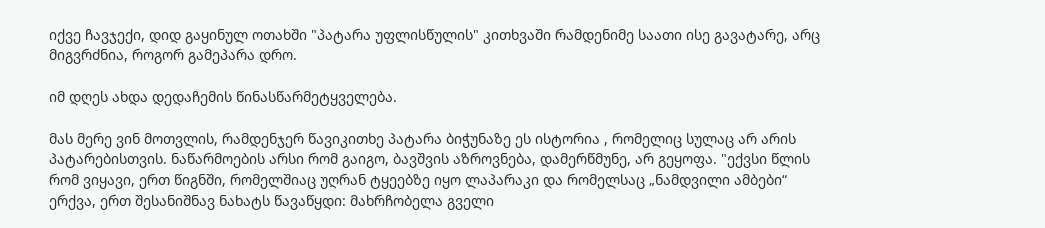იქვე ჩავჯექი, დიდ გაყინულ ოთახში "პატარა უფლისწულის" კითხვაში რამდენიმე საათი ისე გავატარე, არც მიგვრძნია, როგორ გამეპარა დრო.

იმ დღეს ახდა დედაჩემის წინასწარმეტყველება.

მას მერე ვინ მოთვლის, რამდენჯერ წავიკითხე პატარა ბიჭუნაზე ეს ისტორია , რომელიც სულაც არ არის პატარებისთვის. ნაწარმოების არსი რომ გაიგო, ბავშვის აზროვნება, დამერწმუნე, არ გეყოფა. "ექვსი წლის რომ ვიყავი, ერთ წიგნში, რომელშიაც უღრან ტყეებზე იყო ლაპარაკი და რომელსაც „ნამდვილი ამბები“ ერქვა, ერთ შესანიშნავ ნახატს წავაწყდი: მახრჩობელა გველი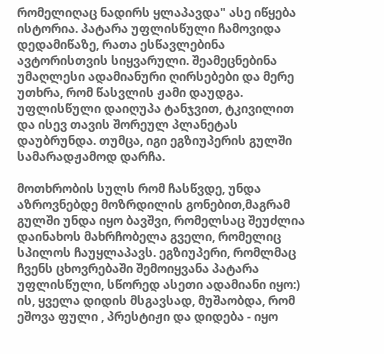რომელიღაც ნადირს ყლაპავდა" ასე იწყება ისტორია. პატარა უფლისწული ჩამოვიდა დედამიწაზე, რათა ესწავლებინა ავტორისთვის სიყვარული. შეამეცნებინა უმაღლესი ადამიანური ღირსებები და მერე უთხრა, რომ წასვლის ჟამი დაუდგა. უფლისწული დაიღუპა ტანჯვით, ტკივილით და ისევ თავის შორეულ პლანეტას დაუბრუნდა. თუმცა, იგი ეგზიუპერის გულში სამარადჟამოდ დარჩა.

მოთხრობის სულს რომ ჩასწვდე, უნდა აზროვნებდე მოზრდილის გონებით,მაგრამ გულში უნდა იყო ბავშვი, რომელსაც შეუძლია დაინახოს მახრჩობელა გველი, რომელიც სპილოს ჩაუყლაპავს. ეგზიუპერი, რომლმაც ჩვენს ცხოვრებაში შემოიყვანა პატარა უფლისწული, სწორედ ასეთი ადამიანი იყო:) ის, ყველა დიდის მსგავსად, მუშაობდა, რომ ეშოვა ფული , პრესტიჟი და დიდება - იყო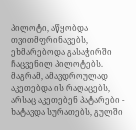პილოტი, აწყობდა თვითმფრინავებს, ეხმარებოდა გასაჭირში ჩაცვენილ პილოტებს. მაგრამ, ამავდროულად აკეთებდა ის რაღაცებს, არსაც აკეთებენ პატარები - ხატავდა სურათებს, გულში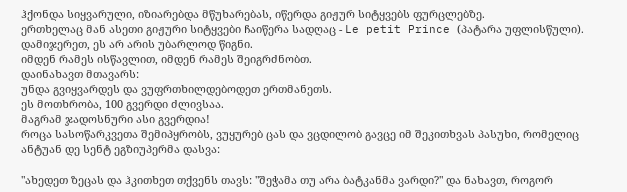ჰქონდა სიყვარული, იზიარებდა მწუხარებას, იწერდა გიჟურ სიტყვებს ფურცლებზე.
ერთხელაც მან ასეთი გიჟური სიტყვები ჩაიწერა სადღაც - Le petit Prince (პატარა უფლისწული).
დამიჯერეთ, ეს არ არის უბარლოდ წიგნი.
იმდენ რამეს ისწავლით, იმდენ რამეს შეიგრძნობთ.
დაინახავთ მთავარს:
უნდა გვიყვარდეს და ვუფრთხილდებოდეთ ერთმანეთს.
ეს მოთხრობა, 100 გვერდი ძლივსაა.
მაგრამ ჯადოსნური ასი გვერდია!
როცა სასოწარკვეთა შემიპყრობს, ვუყურებ ცას და ვცდილობ გავცე იმ შეკითხვას პასუხი, რომელიც ანტუან დე სენტ ეგზიუპერმა დასვა:

"ახედეთ ზეცას და ჰკითხეთ თქვენს თავს: "შეჭამა თუ არა ბატკანმა ვარდი?" და ნახავთ, როგორ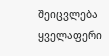შეიცვლება ყველაფერი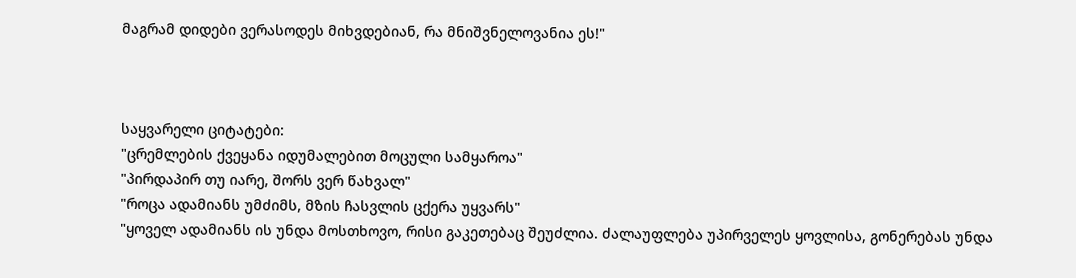მაგრამ დიდები ვერასოდეს მიხვდებიან, რა მნიშვნელოვანია ეს!"



საყვარელი ციტატები:
"ცრემლების ქვეყანა იდუმალებით მოცული სამყაროა"
"პირდაპირ თუ იარე, შორს ვერ წახვალ"
"როცა ადამიანს უმძიმს, მზის ჩასვლის ცქერა უყვარს"
"ყოველ ადამიანს ის უნდა მოსთხოვო, რისი გაკეთებაც შეუძლია. ძალაუფლება უპირველეს ყოვლისა, გონერებას უნდა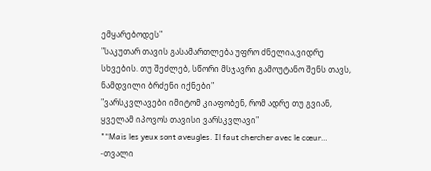ემყარებოდეს"
"საკუთარ თავის გასამართლება უფრო ძნელია,ვიდრე სხვების. თუ შეძლებ, სწორი მსჯავრი გამოუტანო შენს თავს, ნამდვილი ბრძენი იქნები"
"ვარსკვლავები იმიტომ კიაფობენ, რომ ადრე თუ გვიან, ყველამ იპოვოს თავისი ვარსკვლავი"
"“Mais les yeux sont aveugles. Il faut chercher avec le cœur… -თვალი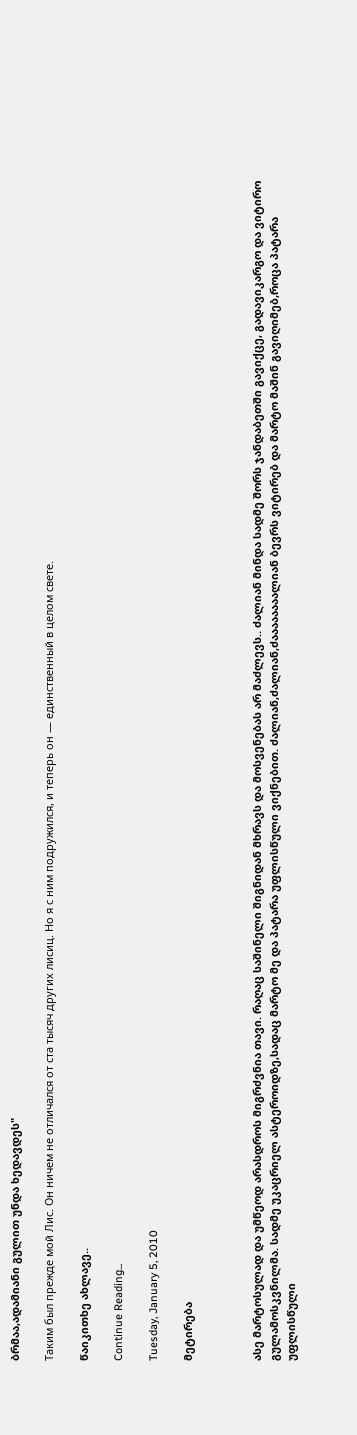ბრმაა,ადამიანი გულით უნდა ხედავდეს"

Таким был прежде мой Лис. Он ничем не отличался от ста тысяч других лисиц. Но я с ним подружился, и теперь он — единственный в целом свете.

წაიკითხე ახლავე..

Continue Reading...

Tuesday, January 5, 2010

მეტირება



ასე მარტოსულად და უმწეოდ არასდროს მიგრძვნია თავი. რაღაც საშინელი შიგნიდან მხრავს და მოსვენებას არ მაძლევს.. ძალიან მინდა სადმე შორს ჯანდაბეთში გავიქცე, გადავიკარგო და ვიტირო გულამოსკვნილმა. სადმე უკაცრიელ ასტეროიდზე,სადაც მარტო მე და პატარა უფლისწული ვიქნებით. ძალიან,ძალიან,ძაააააააალიან ბევრს ვიტირებ და მარტო მაშინ გავიღიმებ,როცა პატარა უფლისწული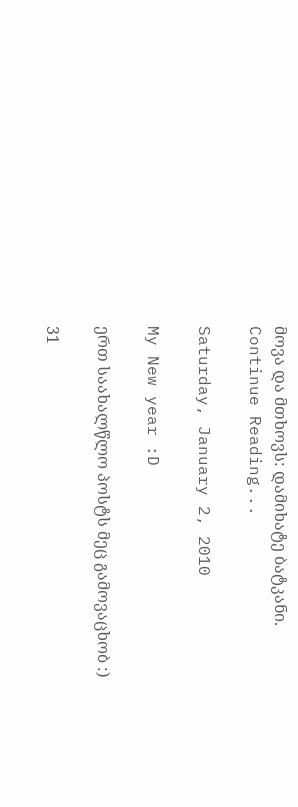მოვა და მთხოვს: დამიხატე ბატკანი.
Continue Reading...

Saturday, January 2, 2010

My New year :D

ერთ საახალწლო პოსტს მეც გამოვაცხობ :)

31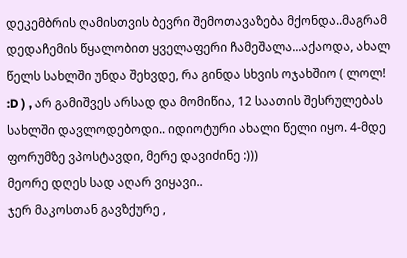დეკემბრის ღამისთვის ბევრი შემოთავაზება მქონდა..მაგრამ დედაჩემის წყალობით ყველაფერი ჩამეშალა...აქაოდა, ახალ წელს სახლში უნდა შეხვდე, რა გინდა სხვის ოჯახშიო ( ლოლ! :D ) , არ გამიშვეს არსად და მომიწია, 12 საათის შესრულებას სახლში დავლოდებოდი.. იდიოტური ახალი წელი იყო. 4-მდე ფორუმზე ვპოსტავდი, მერე დავიძინე :)))
მეორე დღეს სად აღარ ვიყავი..
ჯერ მაკოსთან გავზქურე ,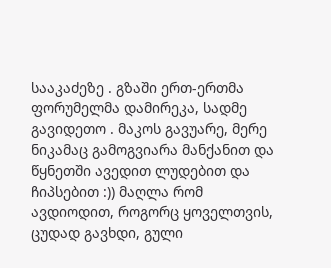სააკაძეზე . გზაში ერთ-ერთმა ფორუმელმა დამირეკა, სადმე გავიდეთო . მაკოს გავუარე, მერე ნიკამაც გამოგვიარა მანქანით და წყნეთში ავედით ლუდებით და ჩიპსებით :)) მაღლა რომ ავდიოდით, როგორც ყოველთვის, ცუდად გავხდი, გული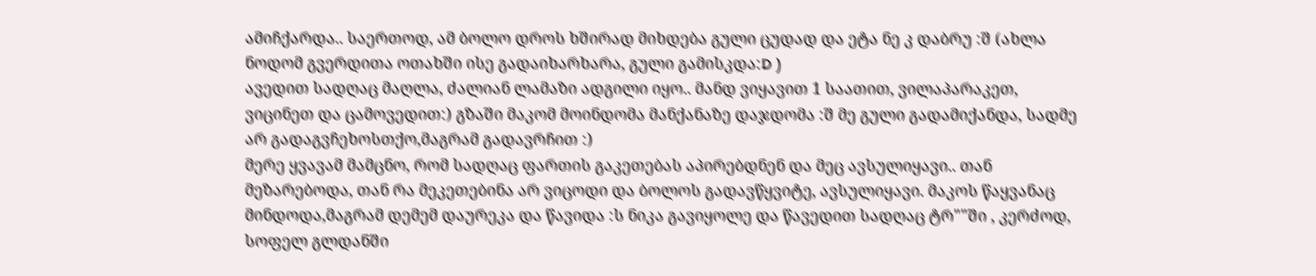ამიჩქარდა.. საერთოდ, ამ ბოლო დროს ხშირად მიხდება გული ცუდად და ეტა ნე კ დაბრუ :შ (ახლა ნოდომ გვერდითა ოთახში ისე გადაიხარხარა, გული გამისკდა:D )
ავედით სადღაც მაღლა, ძალიან ლამაზი ადგილი იყო.. მანდ ვიყავით 1 საათით, ვილაპარაკეთ, ვიცინეთ და ცამოვედით:) გზაში მაკომ მოინდომა მანქანაზე დაჯდომა :შ მე გული გადამიქანდა, სადმე არ გადაგვჩეხოსთქო,მაგრამ გადავრჩით :)
მერე ყვავამ მამცნო, რომ სადღაც ფართის გაკეთებას აპირებდნენ და მეც ავსულიყავი.. თან მეზარებოდა, თან რა მეკეთებინა არ ვიცოდი და ბოლოს გადავწყვიტე, ავსულიყავი. მაკოს წაყვანაც მინდოდა,მაგრამ დემემ დაურეკა და წავიდა :ს ნიკა გავიყოლე და წავედით სადღაც ტრ""ში , კერძოდ, სოფელ გლდანში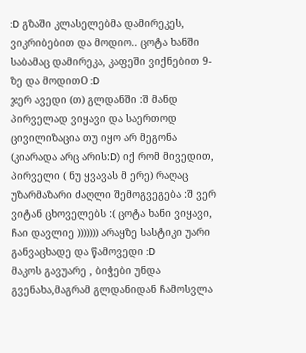:D გზაში კლასელებმა დამირეკეს, ვიკრიბებით და მოდიო.. ცოტა ხანში საბამაც დამირეკა, კაფეში ვიქნებით 9-ზე და მოდითO :D
ჯერ ავედი (თ) გლდანში :შ მანდ პირველად ვიყავი და საერთოდ ცივილიზაცია თუ იყო არ მეგონა (კიარადა არც არის:D) იქ რომ მივედით, პირველი ( ნუ ყვავას მ ერე) რაღაც უზარმაზარი ძაღლი შემოგვეგება :შ ვერ ვიტან ცხოველებს :( ცოტა ხანი ვიყავი, ჩაი დავლიე ))))))) არაყზე სასტიკი უარი განვაცხადე და წამოვედი :D
მაკოს გავუარე , ბიჭები უნდა გვენახა,მაგრამ გლდანიდან ჩამოსვლა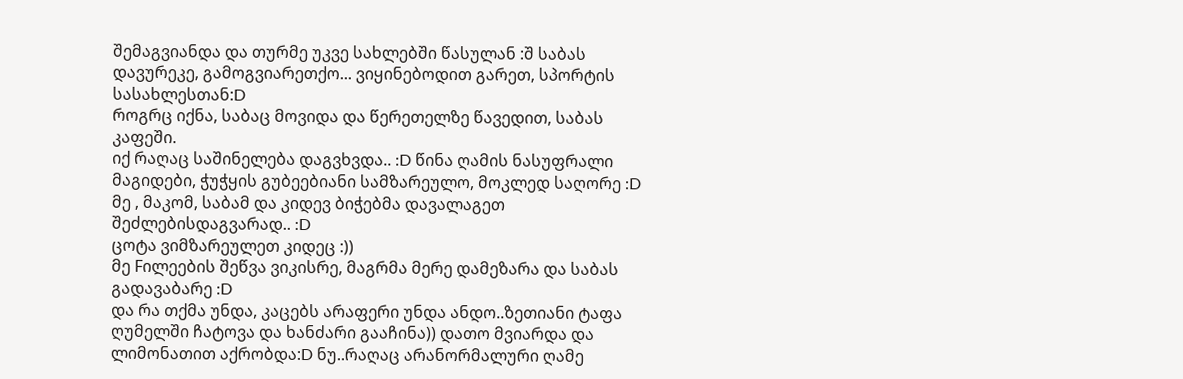შემაგვიანდა და თურმე უკვე სახლებში წასულან :შ საბას დავურეკე, გამოგვიარეთქო... ვიყინებოდით გარეთ, სპორტის სასახლესთან:D
როგრც იქნა, საბაც მოვიდა და წერეთელზე წავედით, საბას კაფეში.
იქ რაღაც საშინელება დაგვხვდა.. :D წინა ღამის ნასუფრალი მაგიდები, ჭუჭყის გუბეებიანი სამზარეულო, მოკლედ საღორე :D
მე , მაკომ, საბამ და კიდევ ბიჭებმა დავალაგეთ შეძლებისდაგვარად.. :D
ცოტა ვიმზარეულეთ კიდეც :))
მე Fილეების შეწვა ვიკისრე, მაგრმა მერე დამეზარა და საბას გადავაბარე :D
და რა თქმა უნდა, კაცებს არაფერი უნდა ანდო..ზეთიანი ტაფა ღუმელში ჩატოვა და ხანძარი გააჩინა)) დათო მვიარდა და ლიმონათით აქრობდა:D ნუ..რაღაც არანორმალური ღამე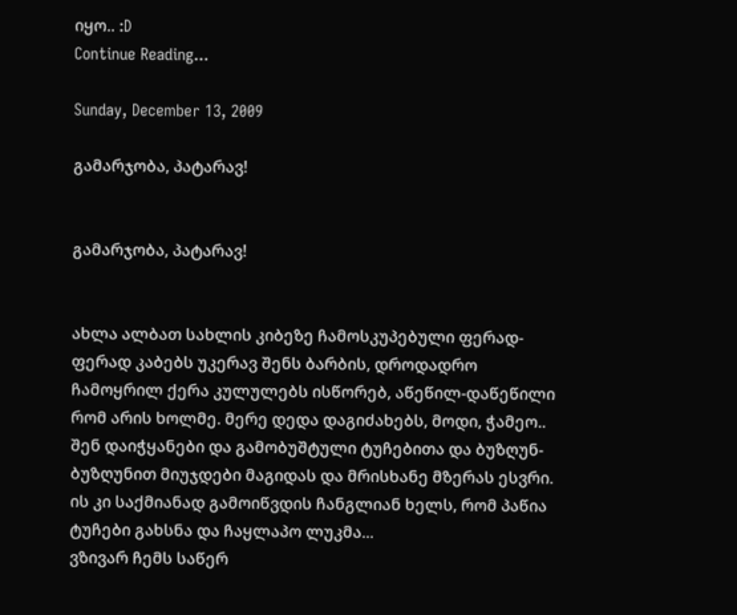იყო.. :D
Continue Reading...

Sunday, December 13, 2009

გამარჯობა, პატარავ!


გამარჯობა, პატარავ!


ახლა ალბათ სახლის კიბეზე ჩამოსკუპებული ფერად-ფერად კაბებს უკერავ შენს ბარბის, დროდადრო ჩამოყრილ ქერა კულულებს ისწორებ, აწეწილ-დაწეწილი რომ არის ხოლმე. მერე დედა დაგიძახებს, მოდი, ჭამეო.. შენ დაიჭყანები და გამობუშტული ტუჩებითა და ბუზღუნ-ბუზღუნით მიუჯდები მაგიდას და მრისხანე მზერას ესვრი. ის კი საქმიანად გამოიწვდის ჩანგლიან ხელს, რომ პაწია ტუჩები გახსნა და ჩაყლაპო ლუკმა...
ვზივარ ჩემს საწერ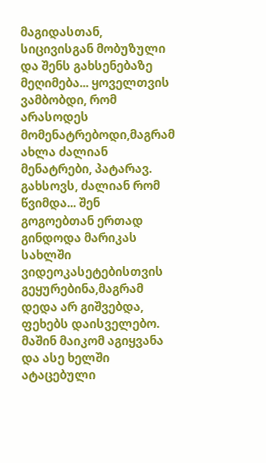მაგიდასთან, სიცივისგან მობუზული და შენს გახსენებაზე მეღიმება... ყოველთვის ვამბობდი, რომ არასოდეს მომენატრებოდი,მაგრამ ახლა ძალიან მენატრები, პატარავ.
გახსოვს, ძალიან რომ წვიმდა... შენ გოგოებთან ერთად გინდოდა მარიკას სახლში ვიდეოკასეტებისთვის გეყურებინა,მაგრამ დედა არ გიშვებდა, ფეხებს დაისველებო. მაშინ მაიკომ აგიყვანა და ასე ხელში ატაცებული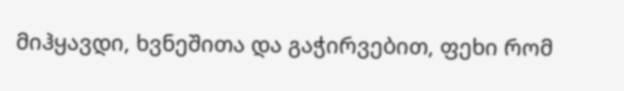მიჰყავდი, ხვნეშითა და გაჭირვებით, ფეხი რომ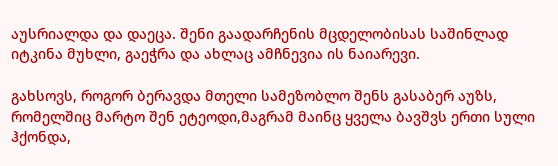აუსრიალდა და დაეცა. შენი გაადარჩენის მცდელობისას საშინლად იტკინა მუხლი, გაეჭრა და ახლაც ამჩნევია ის ნაიარევი.

გახსოვს, როგორ ბერავდა მთელი სამეზობლო შენს გასაბერ აუზს, რომელშიც მარტო შენ ეტეოდი,მაგრამ მაინც ყველა ბავშვს ერთი სული ჰქონდა,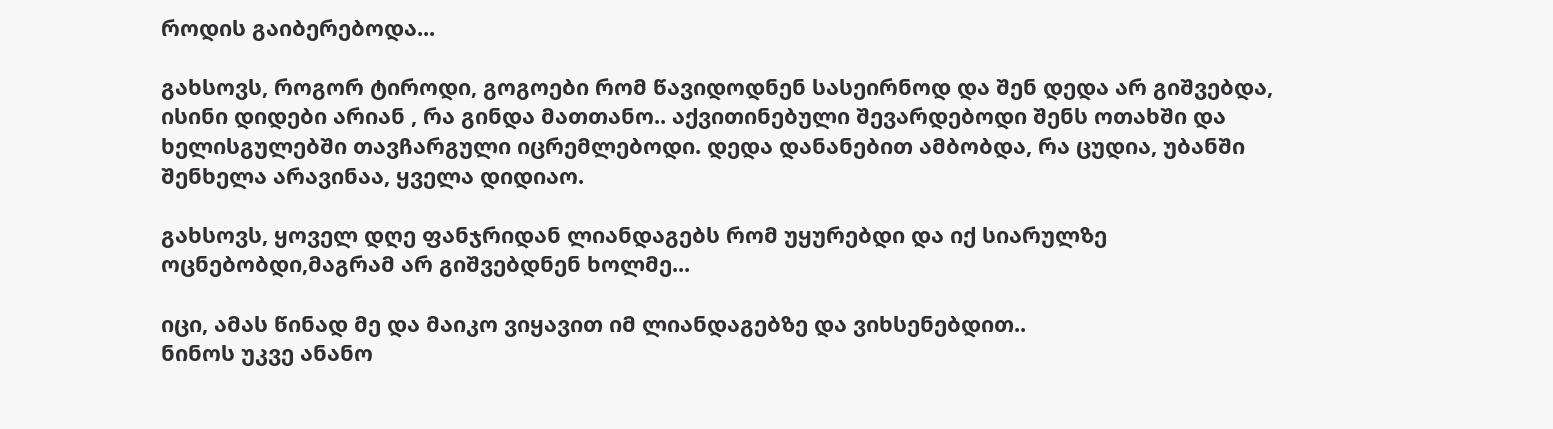როდის გაიბერებოდა...

გახსოვს, როგორ ტიროდი, გოგოები რომ წავიდოდნენ სასეირნოდ და შენ დედა არ გიშვებდა, ისინი დიდები არიან , რა გინდა მათთანო.. აქვითინებული შევარდებოდი შენს ოთახში და ხელისგულებში თავჩარგული იცრემლებოდი. დედა დანანებით ამბობდა, რა ცუდია, უბანში შენხელა არავინაა, ყველა დიდიაო.

გახსოვს, ყოველ დღე ფანჯრიდან ლიანდაგებს რომ უყურებდი და იქ სიარულზე ოცნებობდი,მაგრამ არ გიშვებდნენ ხოლმე...

იცი, ამას წინად მე და მაიკო ვიყავით იმ ლიანდაგებზე და ვიხსენებდით..
ნინოს უკვე ანანო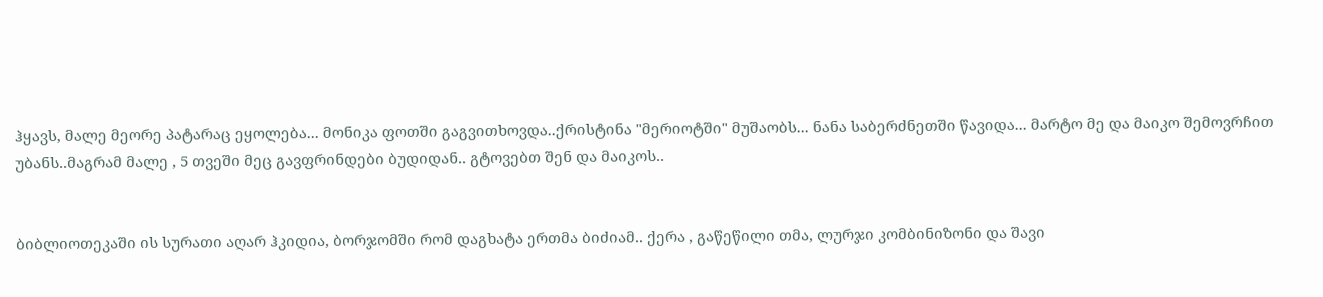ჰყავს, მალე მეორე პატარაც ეყოლება... მონიკა ფოთში გაგვითხოვდა..ქრისტინა "მერიოტში" მუშაობს... ნანა საბერძნეთში წავიდა... მარტო მე და მაიკო შემოვრჩით უბანს..მაგრამ მალე , 5 თვეში მეც გავფრინდები ბუდიდან.. გტოვებთ შენ და მაიკოს..


ბიბლიოთეკაში ის სურათი აღარ ჰკიდია, ბორჯომში რომ დაგხატა ერთმა ბიძიამ.. ქერა , გაწეწილი თმა, ლურჯი კომბინიზონი და შავი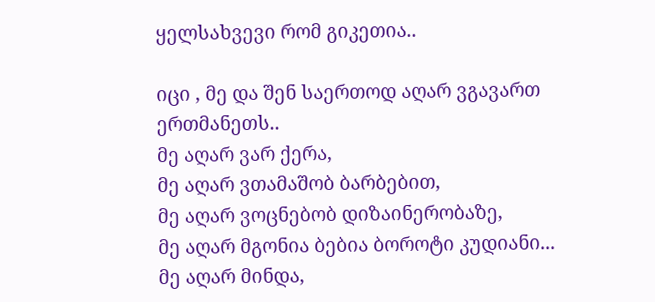ყელსახვევი რომ გიკეთია..

იცი , მე და შენ საერთოდ აღარ ვგავართ ერთმანეთს..
მე აღარ ვარ ქერა,
მე აღარ ვთამაშობ ბარბებით,
მე აღარ ვოცნებობ დიზაინერობაზე,
მე აღარ მგონია ბებია ბოროტი კუდიანი...
მე აღარ მინდა,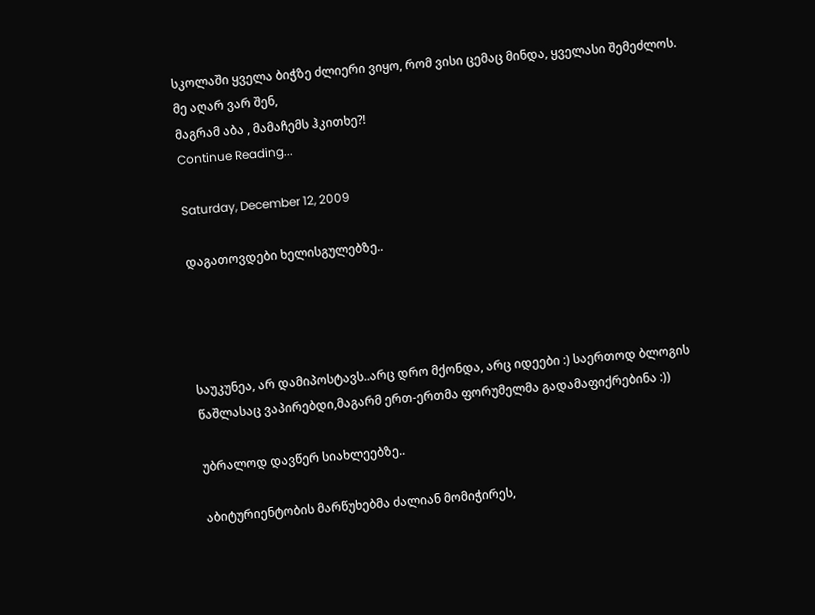სკოლაში ყველა ბიჭზე ძლიერი ვიყო, რომ ვისი ცემაც მინდა, ყველასი შემეძლოს.
მე აღარ ვარ შენ,
მაგრამ აბა , მამაჩემს ჰკითხე?!
Continue Reading...

Saturday, December 12, 2009

დაგათოვდები ხელისგულებზე..




საუკუნეა, არ დამიპოსტავს..არც დრო მქონდა, არც იდეები :) საერთოდ ბლოგის წაშლასაც ვაპირებდი,მაგარმ ერთ-ერთმა ფორუმელმა გადამაფიქრებინა :))

უბრალოდ დავწერ სიახლეებზე..

აბიტურიენტობის მარწუხებმა ძალიან მომიჭირეს,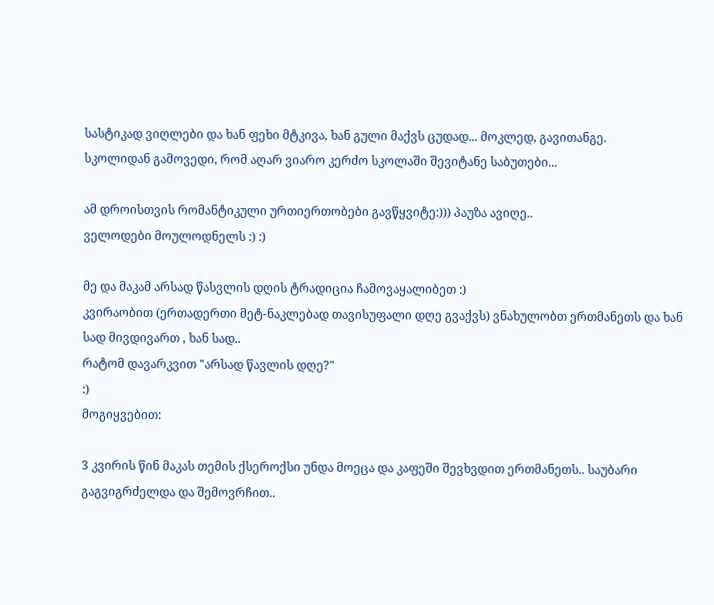სასტიკად ვიღლები და ხან ფეხი მტკივა, ხან გული მაქვს ცუდად... მოკლედ, გავითანგე.
სკოლიდან გამოვედი, რომ აღარ ვიარო კერძო სკოლაში შევიტანე საბუთები...

ამ დროისთვის რომანტიკული ურთიერთობები გავწყვიტე:))) პაუზა ავიღე..
ველოდები მოულოდნელს :) :)

მე და მაკამ არსად წასვლის დღის ტრადიცია ჩამოვაყალიბეთ :)
კვირაობით (ერთადერთი მეტ-ნაკლებად თავისუფალი დღე გვაქვს) ვნახულობთ ერთმანეთს და ხან სად მივდივართ , ხან სად..
რატომ დავარკვით "არსად წავლის დღე?"
:)
მოგიყვებით:

3 კვირის წინ მაკას თემის ქსეროქსი უნდა მოეცა და კაფეში შევხვდით ერთმანეთს.. საუბარი გაგვიგრძელდა და შემოვრჩით..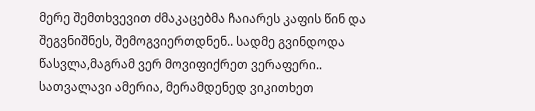მერე შემთხვევით ძმაკაცებმა ჩაიარეს კაფის წინ და შეგვნიშნეს, შემოგვიერთდნენ.. სადმე გვინდოდა წასვლა,მაგრამ ვერ მოვიფიქრეთ ვერაფერი..
სათვალავი ამერია, მერამდენედ ვიკითხეთ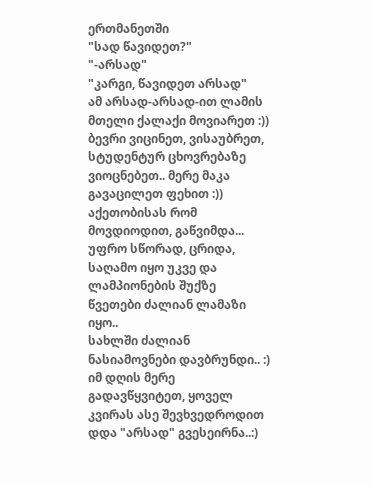ერთმანეთში
"სად წავიდეთ?"
"-არსად"
"კარგი, წავიდეთ არსად"
ამ არსად-არსად-ით ლამის მთელი ქალაქი მოვიარეთ :)) ბევრი ვიცინეთ, ვისაუბრეთ, სტუდენტურ ცხოვრებაზე ვიოცნებეთ.. მერე მაკა გავაცილეთ ფეხით :)) აქეთობისას რომ მოვდიოდით, გაწვიმდა... უფრო სწორად, ცრიდა, საღამო იყო უკვე და ლამპიონების შუქზე წვეთები ძალიან ლამაზი იყო..
სახლში ძალიან ნასიამოვნები დავბრუნდი.. :)
იმ დღის მერე გადავწყვიტეთ, ყოველ კვირას ასე შევხვედროდით დდა "არსად" გვესეირნა..:)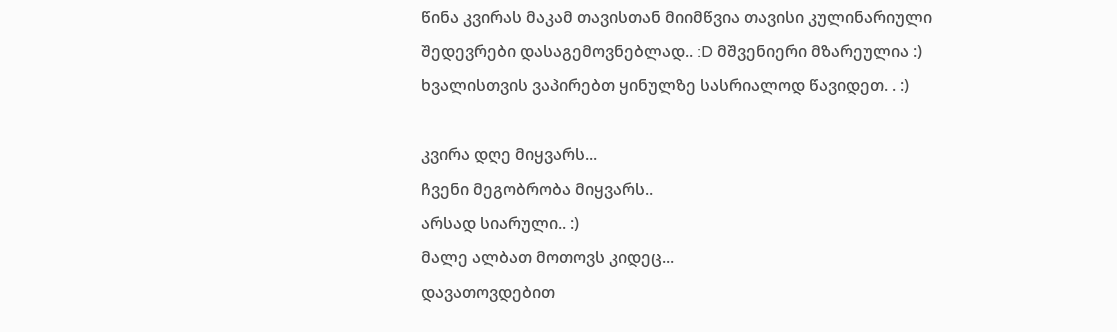წინა კვირას მაკამ თავისთან მიიმწვია თავისი კულინარიული შედევრები დასაგემოვნებლად.. :D მშვენიერი მზარეულია :)
ხვალისთვის ვაპირებთ ყინულზე სასრიალოდ წავიდეთ. . :)

კვირა დღე მიყვარს...
ჩვენი მეგობრობა მიყვარს..
არსად სიარული.. :)
მალე ალბათ მოთოვს კიდეც...
დავათოვდებით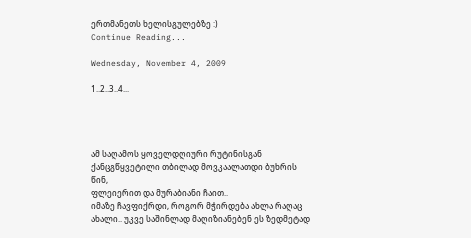ერთმანეთს ხელისგულებზე :)
Continue Reading...

Wednesday, November 4, 2009

1..2..3..4...




ამ საღამოს ყოველდღიური რუტინისგან ქანცგწყვეტილი თბილად მოვკაალათდი ბუხრის წინ,
ფლეიერით და მურაბიანი ჩაით..
იმაზე ჩავფიქრდი, როგორ მჭირდება ახლა რაღაც ახალი.. უკვე საშინლად მაღიზიანებენ ეს ზედმეტად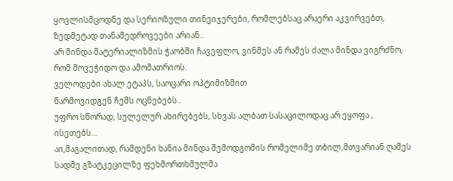ყოვლისმცოდნე და სერიოზული თინეიჯერები, რომლებსაც არაერი აკვირვებთ, ზედმეტად თანამედროვეები არიან..
არ მინდა მატერიალიზმის ჭაობში ჩავეფლო, ვინმეს ან რამეს ძალა მინდა ვიგრძნო, რომ მოვეჭიდო და ამომათრიოს.
ველოდები ახალ ეტაპს, საოცარი ოპტიმიზმით
წარმოვიდგენ ჩემს ოცნებებს..
უფრო სწორად, სულელურ ახირებებს, სხვას ალბათ სასაცილოდაც არ ეყოფა , ისეთებს...
აი,მაგალითად, რამდენი ხანია მინდა შემოდგომის რომელიმე თბილ,მთვარიან ღამეს სადმე გზატკეცილზე ფეხმორთხმულმა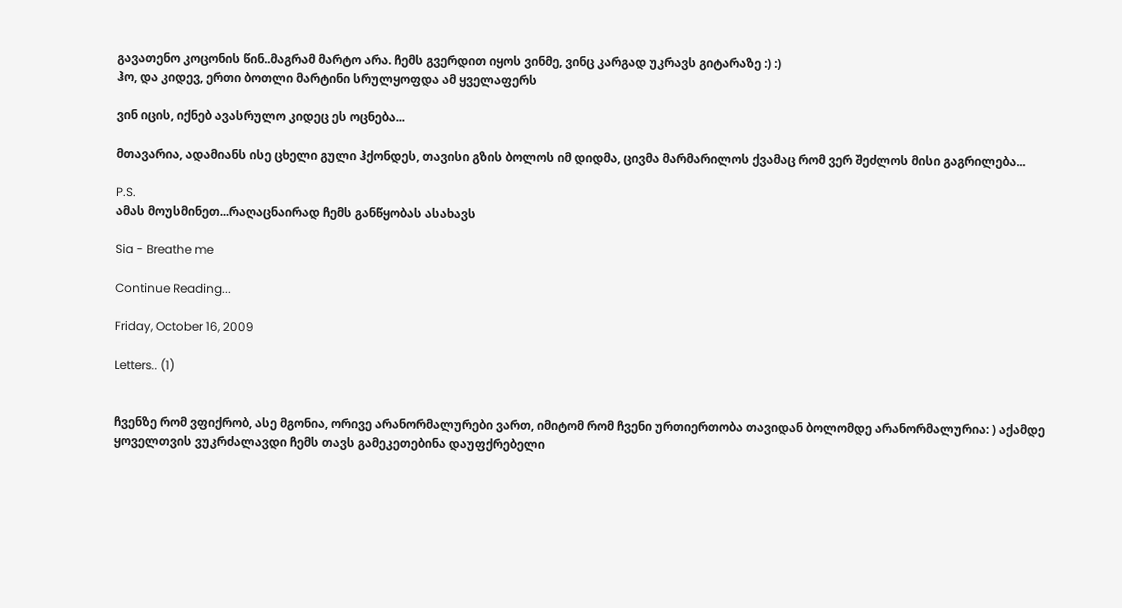გავათენო კოცონის წინ..მაგრამ მარტო არა. ჩემს გვერდით იყოს ვინმე, ვინც კარგად უკრავს გიტარაზე :) :)
ჰო, და კიდევ, ერთი ბოთლი მარტინი სრულყოფდა ამ ყველაფერს

ვინ იცის, იქნებ ავასრულო კიდეც ეს ოცნება...

მთავარია, ადამიანს ისე ცხელი გული ჰქონდეს, თავისი გზის ბოლოს იმ დიდმა, ცივმა მარმარილოს ქვამაც რომ ვერ შეძლოს მისი გაგრილება...

P.S.
ამას მოუსმინეთ...რაღაცნაირად ჩემს განწყობას ასახავს

Sia - Breathe me

Continue Reading...

Friday, October 16, 2009

Letters.. (1)


ჩვენზე რომ ვფიქრობ, ასე მგონია, ორივე არანორმალურები ვართ, იმიტომ რომ ჩვენი ურთიერთობა თავიდან ბოლომდე არანორმალურია: ) აქამდე ყოველთვის ვუკრძალავდი ჩემს თავს გამეკეთებინა დაუფქრებელი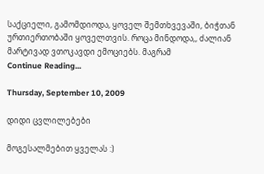საქციელი, გამომდიოდა, ყოველ შემთხვევაში, ბიჭთან ურთიერთობაში ყოველთვის. როცა მინდოდა,, ძალიან მარტივად ვთოკავდი ემოციებს. მაგრამ
Continue Reading...

Thursday, September 10, 2009

დიდი ცვლილებები

მოგესალმებით ყველას :)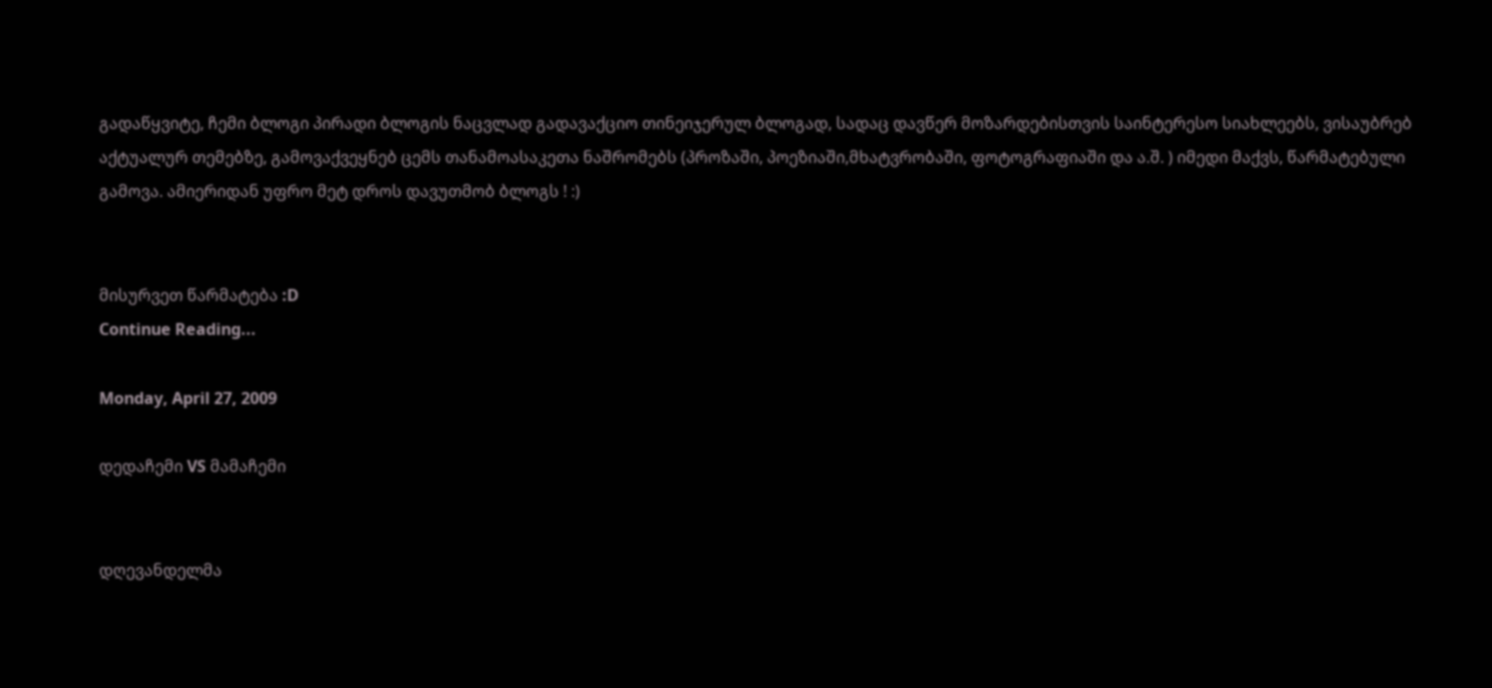გადაწყვიტე, ჩემი ბლოგი პირადი ბლოგის ნაცვლად გადავაქციო თინეიჯერულ ბლოგად, სადაც დავწერ მოზარდებისთვის საინტერესო სიახლეებს, ვისაუბრებ აქტუალურ თემებზე, გამოვაქვეყნებ ცემს თანამოასაკეთა ნაშრომებს (პროზაში, პოეზიაში,მხატვრობაში, ფოტოგრაფიაში და ა.შ. ) იმედი მაქვს, წარმატებული გამოვა. ამიერიდან უფრო მეტ დროს დავუთმობ ბლოგს ! :)


მისურვეთ წარმატება :D
Continue Reading...

Monday, April 27, 2009

დედაჩემი VS მამაჩემი


დღევანდელმა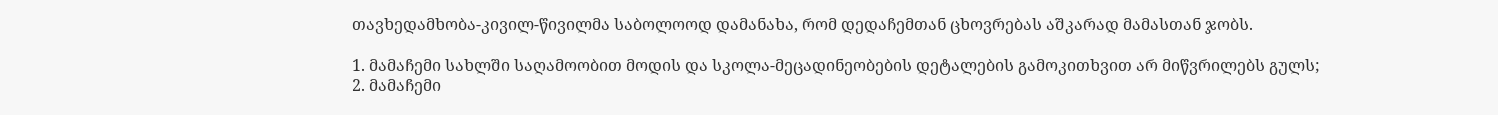თავხედამხობა-კივილ-წივილმა საბოლოოდ დამანახა, რომ დედაჩემთან ცხოვრებას აშკარად მამასთან ჯობს.

1. მამაჩემი სახლში საღამოობით მოდის და სკოლა-მეცადინეობების დეტალების გამოკითხვით არ მიწვრილებს გულს;
2. მამაჩემი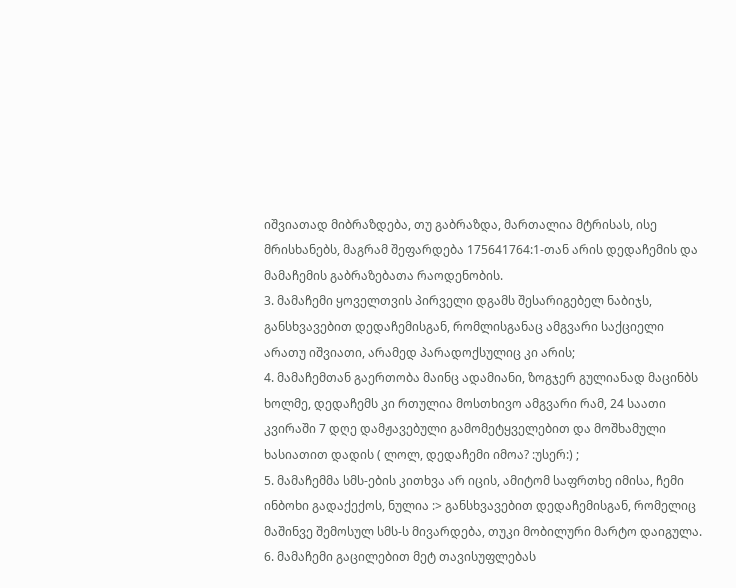იშვიათად მიბრაზდება, თუ გაბრაზდა, მართალია მტრისას, ისე მრისხანებს, მაგრამ შეფარდება 175641764:1-თან არის დედაჩემის და მამაჩემის გაბრაზებათა რაოდენობის.
3. მამაჩემი ყოველთვის პირველი დგამს შესარიგებელ ნაბიჯს, განსხვავებით დედაჩემისგან, რომლისგანაც ამგვარი საქციელი არათუ იშვიათი, არამედ პარადოქსულიც კი არის;
4. მამაჩემთან გაერთობა მაინც ადამიანი, ზოგჯერ გულიანად მაცინბს ხოლმე, დედაჩემს კი რთულია მოსთხივო ამგვარი რამ, 24 საათი კვირაში 7 დღე დამჟავებული გამომეტყველებით და მოშხამული ხასიათით დადის ( ლოლ, დედაჩემი იმოა? :უსერ:) ;
5. მამაჩემმა სმს-ების კითხვა არ იცის, ამიტომ საფრთხე იმისა, ჩემი ინბოხი გადაქექოს, ნულია :> განსხვავებით დედაჩემისგან, რომელიც მაშინვე შემოსულ სმს-ს მივარდება, თუკი მობილური მარტო დაიგულა.
6. მამაჩემი გაცილებით მეტ თავისუფლებას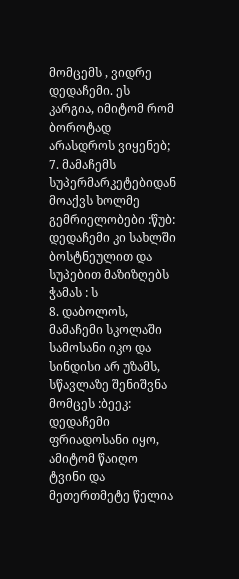მომცემს , ვიდრე დედაჩემი. ეს კარგია, იმიტომ რომ ბოროტად არასდროს ვიყენებ;
7. მამაჩემს სუპერმარკეტებიდან მოაქვს ხოლმე გემრიელობები :წუბ: დედაჩემი კი სახლში ბოსტნეულით და სუპებით მაზიზღებს ჭამას : ს
8. დაბოლოს, მამაჩემი სკოლაში სამოსანი იკო და სინდისი არ უზამს, სწავლაზე შენიშვნა მომცეს :ბეეკ:
დედაჩემი ფრიადოსანი იყო, ამიტომ წაიღო ტვინი და მეთერთმეტე წელია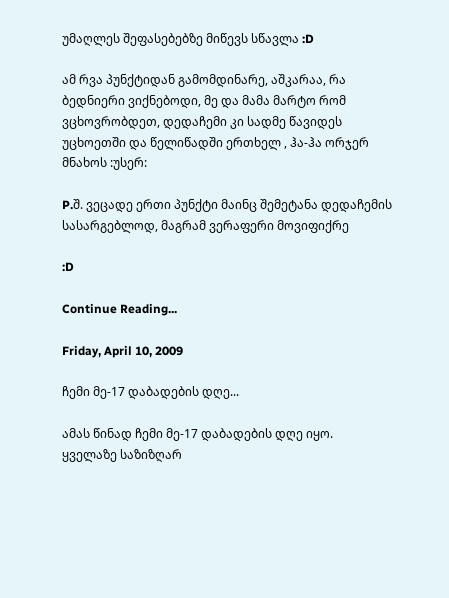უმაღლეს შეფასებებზე მიწევს სწავლა :D

ამ რვა პუნქტიდან გამომდინარე, აშკარაა, რა ბედნიერი ვიქნებოდი, მე და მამა მარტო რომ ვცხოვრობდეთ, დედაჩემი კი სადმე წავიდეს უცხოეთში და წელიწადში ერთხელ , ჰა-ჰა ორჯერ მნახოს :უსერ:

P.შ. ვეცადე ერთი პუნქტი მაინც შემეტანა დედაჩემის სასარგებლოდ, მაგრამ ვერაფერი მოვიფიქრე

:D

Continue Reading...

Friday, April 10, 2009

ჩემი მე-17 დაბადების დღე...

ამას წინად ჩემი მე-17 დაბადების დღე იყო.
ყველაზე საზიზღარ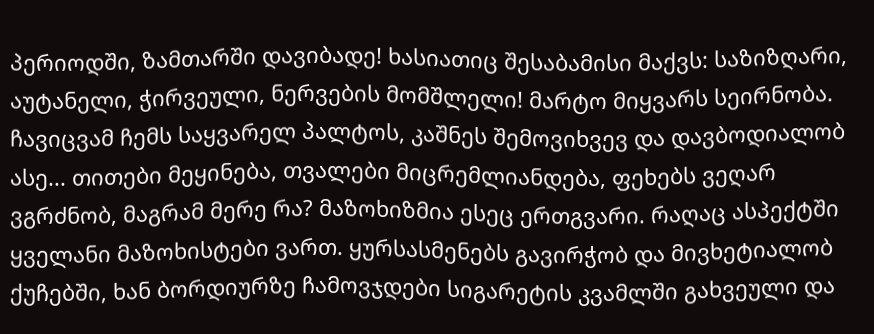პერიოდში, ზამთარში დავიბადე! ხასიათიც შესაბამისი მაქვს: საზიზღარი, აუტანელი, ჭირვეული, ნერვების მომშლელი! მარტო მიყვარს სეირნობა. ჩავიცვამ ჩემს საყვარელ პალტოს, კაშნეს შემოვიხვევ და დავბოდიალობ ასე... თითები მეყინება, თვალები მიცრემლიანდება, ფეხებს ვეღარ ვგრძნობ, მაგრამ მერე რა? მაზოხიზმია ესეც ერთგვარი. რაღაც ასპექტში ყველანი მაზოხისტები ვართ. ყურსასმენებს გავირჭობ და მივხეტიალობ ქუჩებში, ხან ბორდიურზე ჩამოვჯდები სიგარეტის კვამლში გახვეული და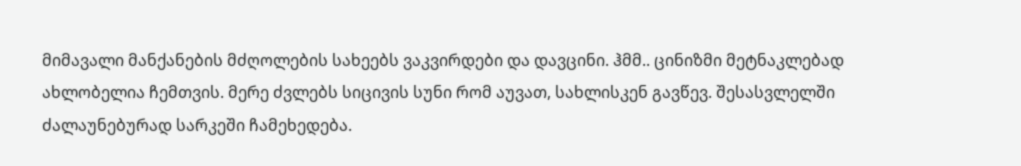მიმავალი მანქანების მძღოლების სახეებს ვაკვირდები და დავცინი. ჰმმ.. ცინიზმი მეტნაკლებად ახლობელია ჩემთვის. მერე ძვლებს სიცივის სუნი რომ აუვათ, სახლისკენ გავწევ. შესასვლელში ძალაუნებურად სარკეში ჩამეხედება.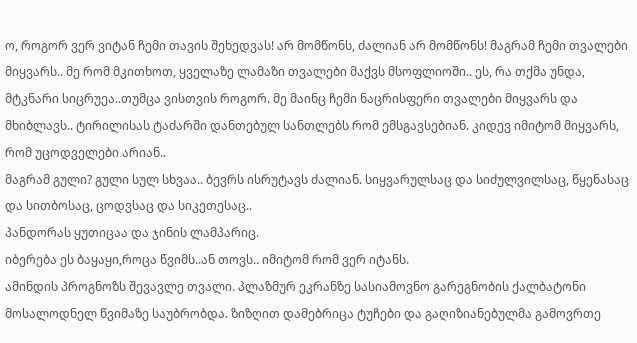ო, როგორ ვერ ვიტან ჩემი თავის შეხედვას! არ მომწონს, ძალიან არ მომწონს! მაგრამ ჩემი თვალები მიყვარს.. მე რომ მკითხოთ, ყველაზე ლამაზი თვალები მაქვს მსოფლიოში.. ეს, რა თქმა უნდა, მტკნარი სიცრუეა..თუმცა ვისთვის როგორ. მე მაინც ჩემი ნაცრისფერი თვალები მიყვარს და მხიბლავს.. ტირილისას ტაძარში დანთებულ სანთლებს რომ ემსგავსებიან. კიდევ იმიტომ მიყვარს, რომ უცოდველები არიან..
მაგრამ გული? გული სულ სხვაა.. ბევრს ისრუტავს ძალიან. სიყვარულსაც და სიძულვილსაც, წყენასაც და სითბოსაც, ცოდვსაც და სიკეთესაც..
პანდორას ყუთიცაა და ჯინის ლამპარიც.
იბერება ეს ბაყაყი,როცა წვიმს..ან თოვს.. იმიტომ რომ ვერ იტანს.
ამინდის პროგნოზს შევავლე თვალი. პლაზმურ ეკრანზე სასიამოვნო გარეგნობის ქალბატონი მოსალოდნელ წვიმაზე საუბრობდა. ზიზღით დამებრიცა ტუჩები და გაღიზიანებულმა გამოვრთე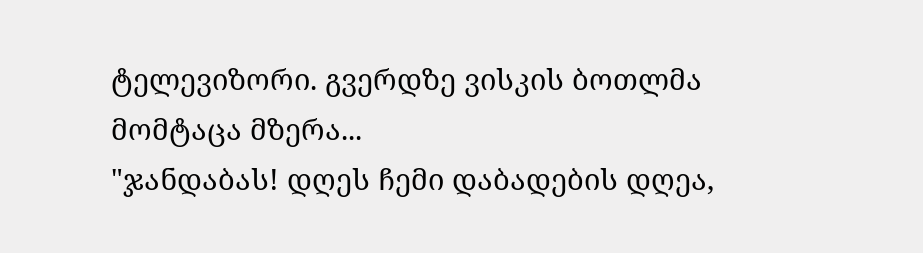ტელევიზორი. გვერდზე ვისკის ბოთლმა მომტაცა მზერა...
"ჯანდაბას! დღეს ჩემი დაბადების დღეა,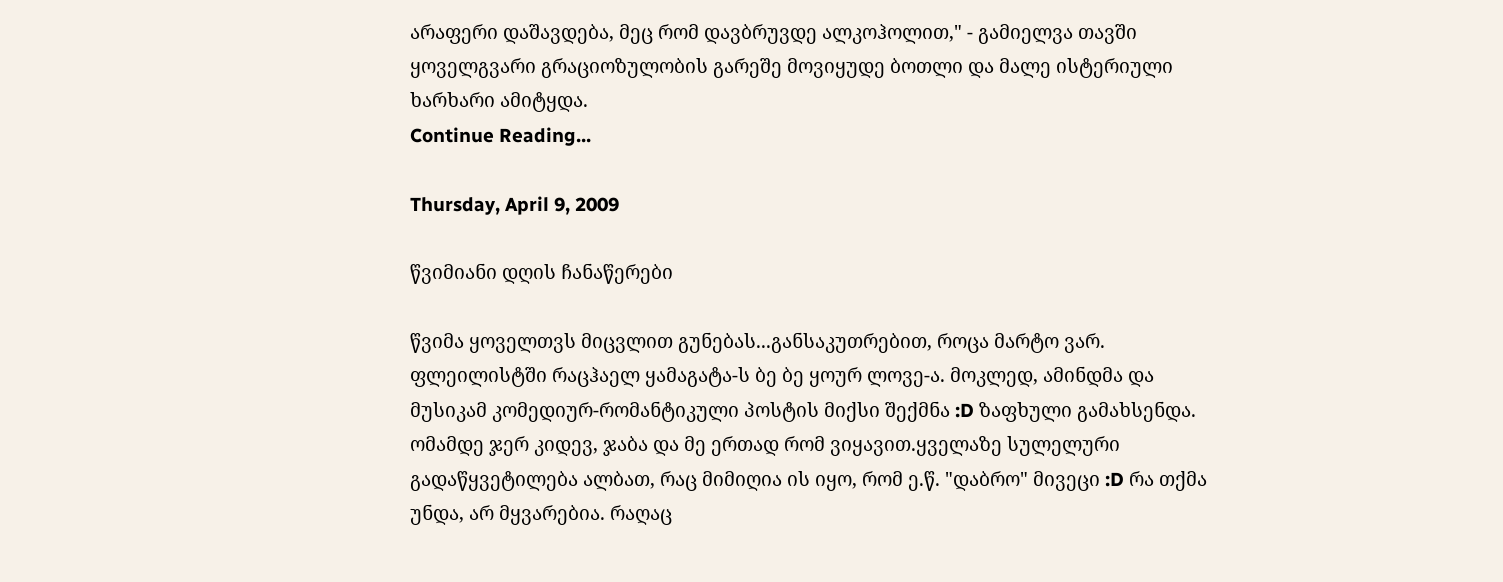არაფერი დაშავდება, მეც რომ დავბრუვდე ალკოჰოლით," - გამიელვა თავში
ყოველგვარი გრაციოზულობის გარეშე მოვიყუდე ბოთლი და მალე ისტერიული ხარხარი ამიტყდა.
Continue Reading...

Thursday, April 9, 2009

წვიმიანი დღის ჩანაწერები

წვიმა ყოველთვს მიცვლით გუნებას...განსაკუთრებით, როცა მარტო ვარ. ფლეილისტში რაცჰაელ ყამაგატა-ს ბე ბე ყოურ ლოვე-ა. მოკლედ, ამინდმა და მუსიკამ კომედიურ-რომანტიკული პოსტის მიქსი შექმნა :D ზაფხული გამახსენდა. ომამდე ჯერ კიდევ, ჯაბა და მე ერთად რომ ვიყავით.ყველაზე სულელური გადაწყვეტილება ალბათ, რაც მიმიღია ის იყო, რომ ე.წ. "დაბრო" მივეცი :D რა თქმა უნდა, არ მყვარებია. რაღაც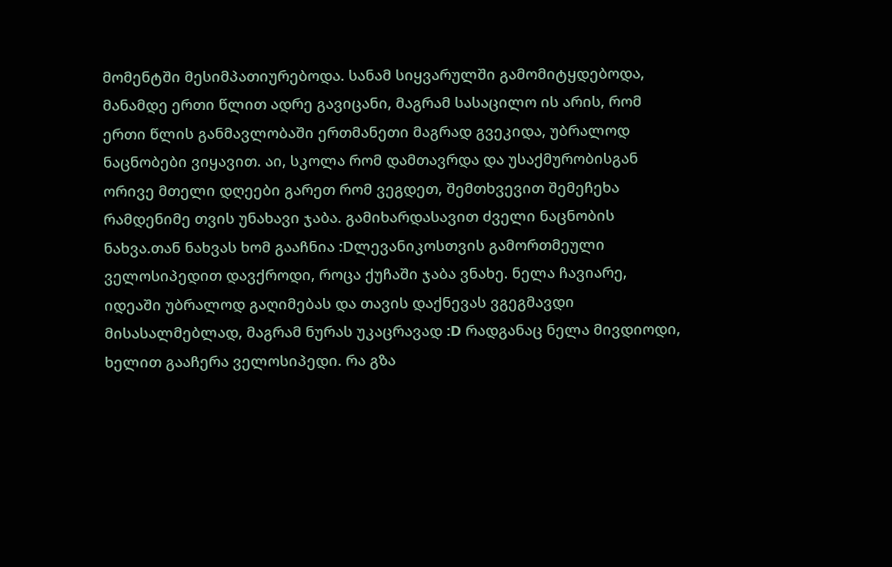მომენტში მესიმპათიურებოდა. სანამ სიყვარულში გამომიტყდებოდა, მანამდე ერთი წლით ადრე გავიცანი, მაგრამ სასაცილო ის არის, რომ ერთი წლის განმავლობაში ერთმანეთი მაგრად გვეკიდა, უბრალოდ ნაცნობები ვიყავით. აი, სკოლა რომ დამთავრდა და უსაქმურობისგან ორივე მთელი დღეები გარეთ რომ ვეგდეთ, შემთხვევით შემეჩეხა რამდენიმე თვის უნახავი ჯაბა. გამიხარდასავით ძველი ნაცნობის ნახვა.თან ნახვას ხომ გააჩნია :Dლევანიკოსთვის გამორთმეული ველოსიპედით დავქროდი, როცა ქუჩაში ჯაბა ვნახე. ნელა ჩავიარე, იდეაში უბრალოდ გაღიმებას და თავის დაქნევას ვგეგმავდი მისასალმებლად, მაგრამ ნურას უკაცრავად :D რადგანაც ნელა მივდიოდი, ხელით გააჩერა ველოსიპედი. რა გზა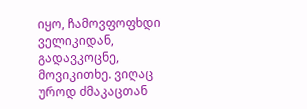იყო, ჩამოვფოფხდი ველიკიდან, გადავკოცნე, მოვიკითხე. ვიღაც უროდ ძმაკაცთან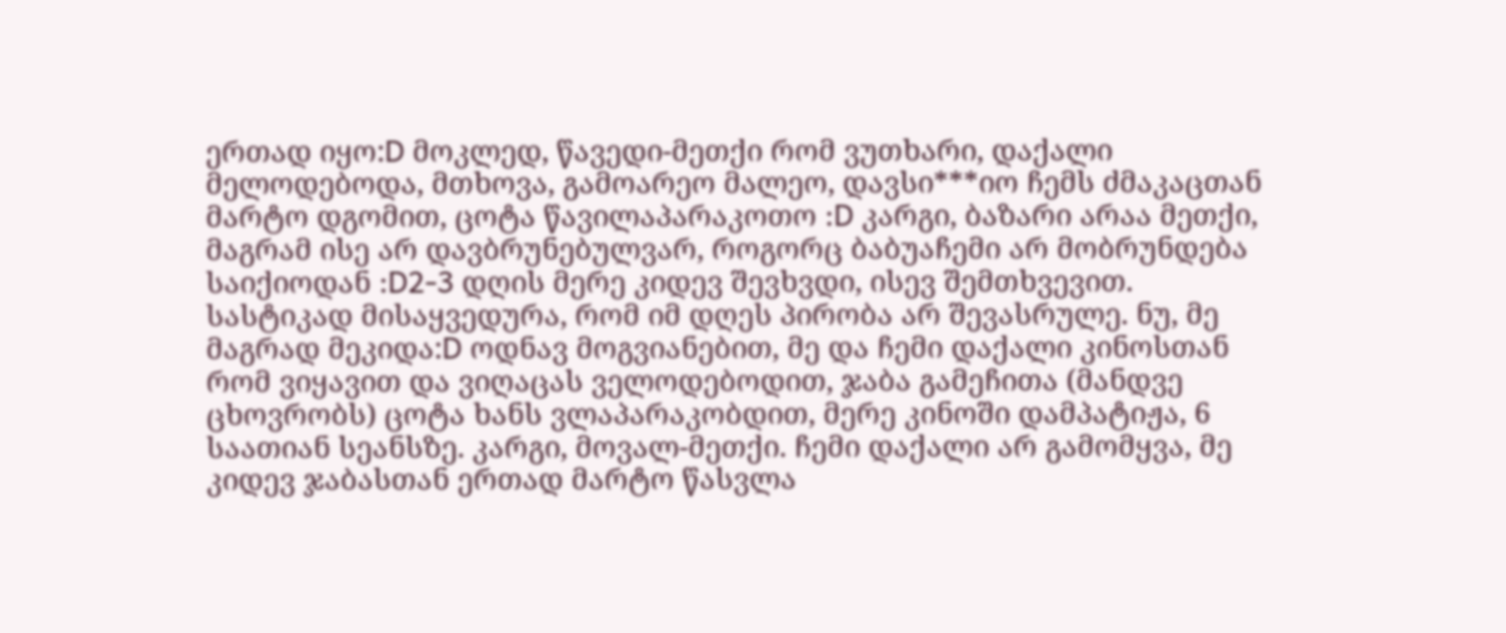ერთად იყო:D მოკლედ, წავედი-მეთქი რომ ვუთხარი, დაქალი მელოდებოდა, მთხოვა, გამოარეო მალეო, დავსი***იო ჩემს ძმაკაცთან მარტო დგომით, ცოტა წავილაპარაკოთო :D კარგი, ბაზარი არაა მეთქი, მაგრამ ისე არ დავბრუნებულვარ, როგორც ბაბუაჩემი არ მობრუნდება საიქიოდან :D2-3 დღის მერე კიდევ შევხვდი, ისევ შემთხვევით. სასტიკად მისაყვედურა, რომ იმ დღეს პირობა არ შევასრულე. ნუ, მე მაგრად მეკიდა:D ოდნავ მოგვიანებით, მე და ჩემი დაქალი კინოსთან რომ ვიყავით და ვიღაცას ველოდებოდით, ჯაბა გამეჩითა (მანდვე ცხოვრობს) ცოტა ხანს ვლაპარაკობდით, მერე კინოში დამპატიჟა, 6 საათიან სეანსზე. კარგი, მოვალ-მეთქი. ჩემი დაქალი არ გამომყვა, მე კიდევ ჯაბასთან ერთად მარტო წასვლა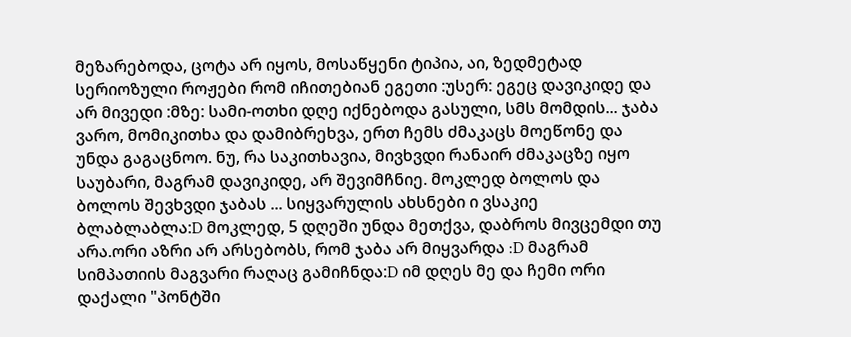მეზარებოდა, ცოტა არ იყოს, მოსაწყენი ტიპია, აი, ზედმეტად სერიოზული როჟები რომ იჩითებიან ეგეთი :უსერ: ეგეც დავიკიდე და არ მივედი :მზე: სამი-ოთხი დღე იქნებოდა გასული, სმს მომდის... ჯაბა ვარო, მომიკითხა და დამიბრეხვა, ერთ ჩემს ძმაკაცს მოეწონე და უნდა გაგაცნოო. ნუ, რა საკითხავია, მივხვდი რანაირ ძმაკაცზე იყო საუბარი, მაგრამ დავიკიდე, არ შევიმჩნიე. მოკლედ ბოლოს და ბოლოს შევხვდი ჯაბას ... სიყვარულის ახსნები ი ვსაკიე ბლაბლაბლა:D მოკლედ, 5 დღეში უნდა მეთქვა, დაბროს მივცემდი თუ არა.ორი აზრი არ არსებობს, რომ ჯაბა არ მიყვარდა :D მაგრამ სიმპათიის მაგვარი რაღაც გამიჩნდა:D იმ დღეს მე და ჩემი ორი დაქალი "პონტში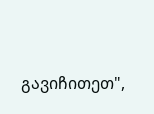გავიჩითეთ",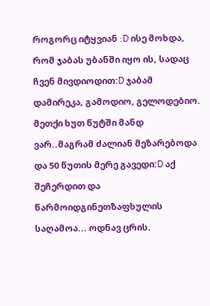როგორც იტყვიან :D ისე მოხდა, რომ ჯაბას უბანში იყო ის, სადაც ჩვენ მივდიოდით:D ჯაბამ დამირეკა, გამოდიო, გელოდებიო. მეთქი ხუთ წუტში მანდ ვარ..მაგრამ ძალიან მეზარებოდა და 50 წუთის მერე გავედი:D აქ შეჩერდით და წარმოიდგინეთზაფხულის საღამოა... ოდნავ ცრის.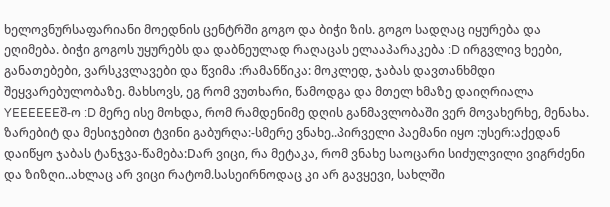ხელოვნურსაფარიანი მოედნის ცენტრში გოგო და ბიჭი ზის. გოგო სადღაც იყურება და ეღიმება. ბიჭი გოგოს უყურებს და დაბნეულად რაღაცას ელააპარაკება :D ირგვლივ ხეები, განათებები, ვარსკვლავები და წვიმა :რამანწიკა: მოკლედ, ჯაბას დავთანხმდი შეყვარებულობაზე. მახსოვს, ეგ რომ ვუთხარი, წამოდგა და მთელ ხმაზე დაიღრიალა YEEEEEEშ-ო :D მერე ისე მოხდა, რომ რამდენიმე დღის განმავლობაში ვერ მოვახერხე, მენახა. ზარებიტ და მესიჯებით ტვინი გაბურღა:-სმერე ვნახე..პირველი პაემანი იყო :უსერ:აქედან დაიწყო ჯაბას ტანჯვა-წამება:Dარ ვიცი, რა მეტაკა, რომ ვნახე საოცარი სიძულვილი ვიგრძენი და ზიზღი..ახლაც არ ვიცი რატომ.სასეირნოდაც კი არ გავყევი, სახლში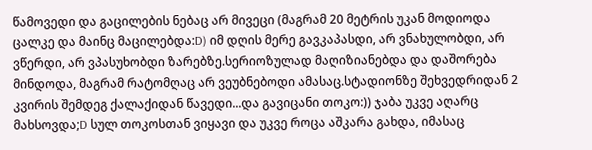წამოვედი და გაცილების ნებაც არ მივეცი (მაგრამ 20 მეტრის უკან მოდიოდა ცალკე და მაინც მაცილებდა:D) იმ დღის მერე გავკაპასდი, არ ვნახულობდი, არ ვწერდი, არ ვპასუხობდი ზარებზე.სერიოზულად მაღიზიანებდა და დაშორება მინდოდა, მაგრამ რატომღაც არ ვეუბნებოდი ამასაც.სტადიონზე შეხვედრიდან 2 კვირის შემდეგ ქალაქიდან წავედი...და გავიცანი თოკო:)) ჯაბა უკვე აღარც მახსოვდა;D სულ თოკოსთან ვიყავი და უკვე როცა აშკარა გახდა, იმასაც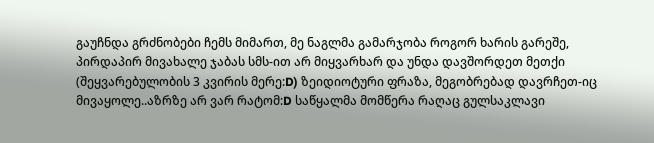გაუჩნდა გრძნობები ჩემს მიმართ, მე ნაგლმა გამარჯობა როგორ ხარის გარეშე, პირდაპირ მივახალე ჯაბას სმს-ით არ მიყვარხარ და უნდა დავშორდეთ მეთქი (შეყვარებულობის 3 კვირის მერე:D) ზეიდიოტური ფრაზა, მეგობრებად დავრჩეთ-იც მივაყოლე..აზრზე არ ვარ რატომ:D საწყალმა მომწერა რაღაც გულსაკლავი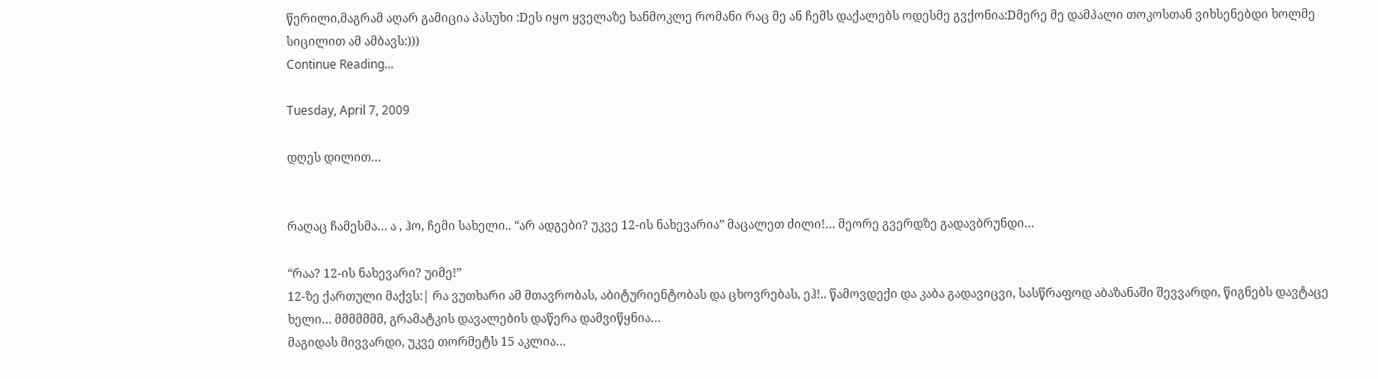წერილი,მაგრამ აღარ გამიცია პასუხი :Dეს იყო ყველაზე ხანმოკლე რომანი რაც მე ან ჩემს დაქალებს ოდესმე გვქონია:Dმერე მე დამპალი თოკოსთან ვიხსენებდი ხოლმე სიცილით ამ ამბავს:)))
Continue Reading...

Tuesday, April 7, 2009

დღეს დილით…


რაღაც ჩამესმა… ა , ჰო, ჩემი სახელი.. “არ ადგები? უკვე 12-ის ნახევარია” მაცალეთ ძილი!… მეორე გვერდზე გადავბრუნდი…

“რაა? 12-ის ნახევარი? უიმე!”
12-ზე ქართული მაქვს:| რა ვუთხარი ამ მთავრობას, აბიტურიენტობას და ცხოვრებას, ეჰ!.. წამოვდექი და კაბა გადავიცვი, სასწრაფოდ აბაზანაში შევვარდი, წიგნებს დავტაცე ხელი… მმმმმმმ, გრამატკის დავალების დაწერა დამვიწყნია…
მაგიდას მივვარდი, უკვე თორმეტს 15 აკლია…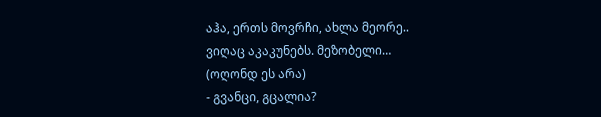აჰა, ერთს მოვრჩი, ახლა მეორე..
ვიღაც აკაკუნებს. მეზობელი…
(ოღონდ ეს არა)
- გვანცი, გცალია?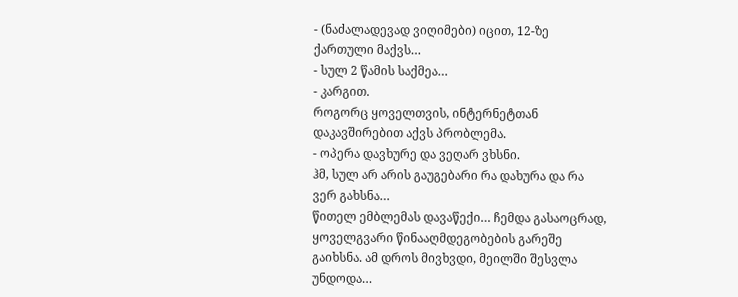- (ნაძალადევად ვიღიმები) იცით, 12-ზე ქართული მაქვს…
- სულ 2 წამის საქმეა…
- კარგით.
როგორც ყოველთვის, ინტერნეტთან დაკავშირებით აქვს პრობლემა.
- ოპერა დავხურე და ვეღარ ვხსნი.
ჰმ, სულ არ არის გაუგებარი რა დახურა და რა ვერ გახსნა…
წითელ ემბლემას დავაწექი… ჩემდა გასაოცრად, ყოველგვარი წინააღმდეგობების გარეშე გაიხსნა. ამ დროს მივხვდი, მეილში შესვლა უნდოდა…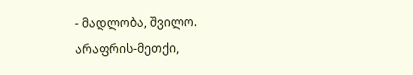- მადლობა, შვილო.
არაფრის-მეთქი,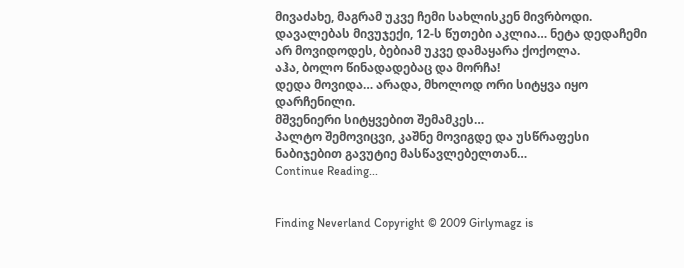მივაძახე, მაგრამ უკვე ჩემი სახლისკენ მივრბოდი. დავალებას მივუჯექი, 12-ს წუთები აკლია… ნეტა დედაჩემი არ მოვიდოდეს, ბებიამ უკვე დამაყარა ქოქოლა.
აჰა, ბოლო წინადადებაც და მორჩა!
დედა მოვიდა… არადა, მხოლოდ ორი სიტყვა იყო დარჩენილი.
მშვენიერი სიტყვებით შემამკეს…
პალტო შემოვიცვი, კაშნე მოვიგდე და უსწრაფესი ნაბიჯებით გავუტიე მასწავლებელთან…
Continue Reading...


Finding Neverland Copyright © 2009 Girlymagz is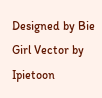Designed by Bie Girl Vector by Ipietoon